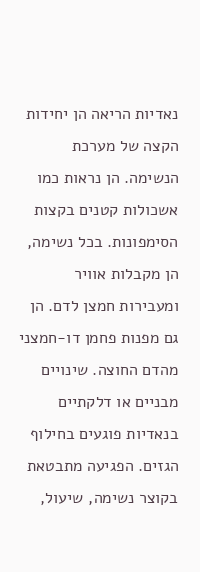נאדיות הריאה הן יחידות הקצה של מערכת הנשימה. הן נראות כמו אשכולות קטנים בקצות הסימפונות. בכל נשימה, הן מקבלות אוויר ומעבירות חמצן לדם. הן גם מפנות פחמן דו-חמצני מהדם החוצה. שינויים מבניים או דלקתיים בנאדיות פוגעים בחילוף הגזים. הפגיעה מתבטאת בקוצר נשימה, שיעול,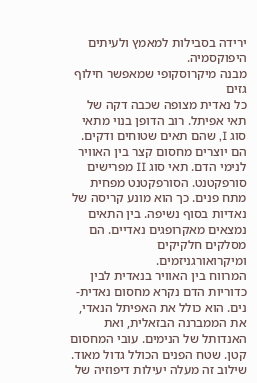ירידה בסבילות למאמץ ולעיתים היפוקסמיה.
מבנה מיקרוסקופי שמאפשר חילוף גזים
כל נאדית מצופה שכבה דקה של תאי אפיתל. רוב הדופן בנוי מתאי סוג I, שהם תאים שטוחים ודקים. הם יוצרים מחסום קצר בין האוויר לנימי הדם. תאי סוג II מפרישים סורפקטנט. הסורפקטנט מפחית מתח פנים. כך הוא מונע קריסה של נאדיות בסוף נשיפה. בין התאים נמצאים מאקרופגים נאדיים. הם מסלקים חלקיקים ומיקרואורגניזמים.
המרווח בין האוויר בנאדית לבין כדוריות הדם נקרא מחסום נאדית-נים. הוא כולל את האפיתל הנאדי, את הממברנה הבזאלית, ואת האנדותל של הנימים. עובי המחסום קטן. שטח הפנים הכולל גדול מאוד. שילוב זה מעלה יעילות דיפוזיה של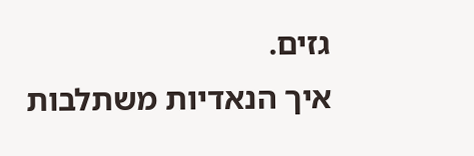גזים.
איך הנאדיות משתלבות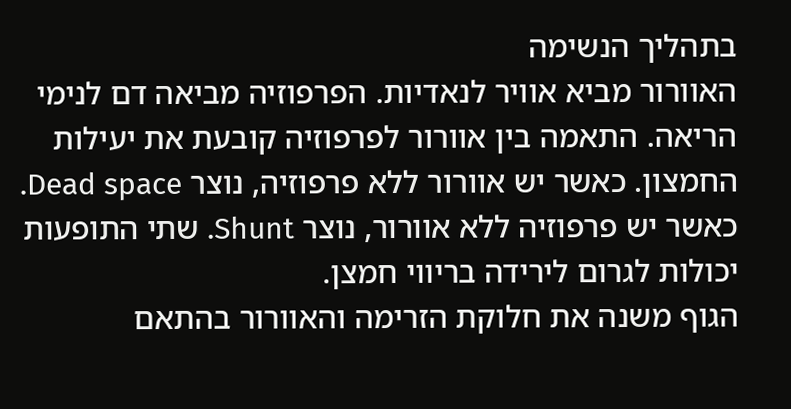בתהליך הנשימה
האוורור מביא אוויר לנאדיות. הפרפוזיה מביאה דם לנימי הריאה. התאמה בין אוורור לפרפוזיה קובעת את יעילות החמצון. כאשר יש אוורור ללא פרפוזיה, נוצר Dead space. כאשר יש פרפוזיה ללא אוורור, נוצר Shunt. שתי התופעות יכולות לגרום לירידה בריווי חמצן.
הגוף משנה את חלוקת הזרימה והאוורור בהתאם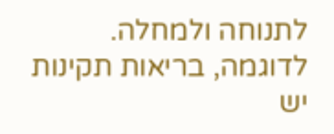לתנוחה ולמחלה. לדוגמה, בריאות תקינות יש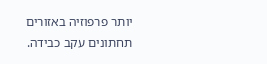יותר פרפוזיה באזורים תחתונים עקב כבידה.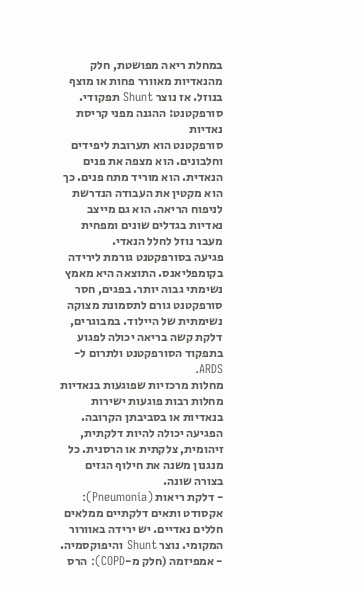במחלת ריאה מפושטת, חלק מהנאדיות מאוורר פחות או מוצף בנוזל. אז נוצר Shunt תפקודי.
סורפקטנט: ההגנה מפני קריסת נאדיות
סורפקטנט הוא תערובת ליפידים וחלבונים. הוא מצפה את פנים הנאדית. הוא מוריד מתח פנים. כך הוא מקטין את העבודה הנדרשת לניפוח הריאה. הוא גם מייצב נאדיות בגדלים שונים ומפחית מעבר נוזל לחלל הנאדי.
פגיעה בסורפקטנט גורמת לירידה בקומפליאנס. התוצאה היא מאמץ נשימתי גבוה יותר. בפגים, חסר סורפקטנט גורם לתסמונת מצוקה נשימתית של היילוד. במבוגרים, דלקת קשה בריאה יכולה לפגוע בתפקוד הסורפקטנט ולתרום ל-ARDS.
מחלות מרכזיות שפוגעות בנאדיות
מחלות רבות פוגעות ישירות בנאדיות או בסביבתן הקרובה. הפגיעה יכולה להיות דלקתית, זיהומית, צלקתית או הרסנית. כל מנגנון משנה את חילוף הגזים בצורה שונה.
- דלקת ריאות (Pneumonia): אקסודט ותאים דלקתיים ממלאים חללים נאדיים. יש ירידה באוורור המקומי. נוצר Shunt והיפוקסמיה.
- אמפיזמה (חלק מ-COPD): הרס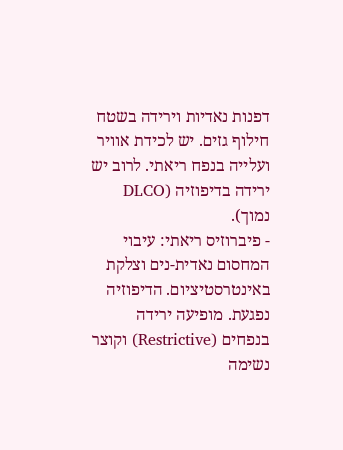דפנות נאדיות וירידה בשטח חילוף גזים. יש לכידת אוויר ועלייה בנפח ריאתי. לרוב יש ירידה בדיפוזיה (DLCO נמוך).
- פיברוזיס ריאתי: עיבוי המחסום נאדית-נים וצלקת באינטרסטיציום. הדיפוזיה נפגעת. מופיעה ירידה בנפחים (Restrictive) וקוצר נשימה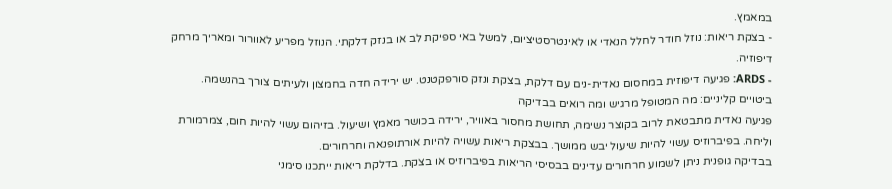במאמץ.
- בצקת ריאות: נוזל חודר לחלל הנאדי או לאינטרסטיציום, למשל באי ספיקת לב או בנזק דלקתי. הנוזל מפריע לאוורור ומאריך מרחק דיפוזיה.
- ARDS: פגיעה דיפוזית במחסום נאדית-נים עם דלקת, בצקת ונזק סורפקטנט. יש ירידה חדה בחמצון ולעיתים צורך בהנשמה.
ביטויים קליניים: מה המטופל מרגיש ומה רואים בבדיקה
פגיעה נאדית מתבטאת לרוב בקוצר נשימה, תחושת מחסור באוויר, ירידה בכושר מאמץ ושיעול. בזיהום עשוי להיות חום, צמרמורת וליחה. בפיברוזיס עשוי להיות שיעול יבש ממושך. בבצקת ריאות עשויה להיות אורתופנאה וחרחורים.
בבדיקה גופנית ניתן לשמוע חרחורים עדינים בבסיסי הריאות בפיברוזיס או בצקת. בדלקת ריאות ייתכנו סימני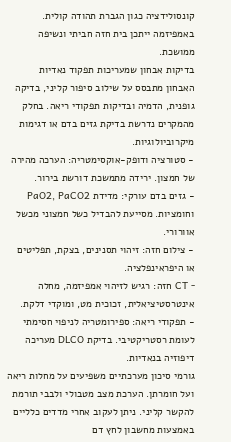קונסולידציה כגון הגברת תהודה קולית. באמפיזמה ייתכן בית חזה חביתי ונשיפה ממושכת.
בדיקות אבחון שמעריכות תפקוד נאדיות
האבחון מתבסס על שילוב סיפור קליני, בדיקה גופנית, הדמיה ובדיקות תפקודי ריאה. בחלק מהמקרים נדרשת בדיקת גזים בדם או דגימות מיקרוביולוגיות.
- סטורציה ודופק-אוקסימטריה: הערכה מהירה של חמצון. ירידה מתמשכת דורשת בירור.
- גזים בדם עורקי: מדידת PaO2, PaCO2 וחומציות. מסייעת להבדיל כשל חמצוני מכשל אוורורי.
- צילום חזה: זיהוי תסנינים, בצקת, תפליטים או היפראינפלציה.
- CT חזה: רגיש לזיהוי אמפיזמה, מחלה אינטרסטיציאלית, זכוכית מט, ומוקדי דלקת.
- תפקודי ריאה: ספירומטריה לניפוי חסימתי לעומת רסטריקטיבי. בדיקת DLCO מעריכה דיפוזיה בנאדיות.
גורמי סיכון מערכתיים משפיעים על מחלות ריאה ועל חומרתן. הערכת מצב מטבולי ולבבי תורמת להקשר קליני. ניתן לעקוב אחרי מדדים כלליים באמצעות מחשבון לחץ דם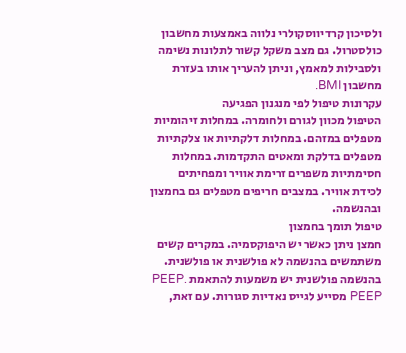ולסיכון קרדיווסקולרי נלווה באמצעות מחשבון כולסטרול. גם מצב משקל קשור לתלונות נשימה ולסבילות למאמץ, וניתן להעריך אותו בעזרת מחשבון BMI.
עקרונות טיפול לפי מנגנון הפגיעה
הטיפול מכוון לגורם ולחומרה. במחלות זיהומיות מטפלים במזהם. במחלות דלקתיות או צלקתיות מטפלים בדלקת ומאטים התקדמות. במחלות חסימתיות משפרים זרימת אוויר ומפחיתים לכידת אוויר. במצבים חריפים מטפלים גם בחמצון ובהנשמה.
טיפול תומך בחמצון
חמצן ניתן כאשר יש היפוקסמיה. במקרים קשים משתמשים בהנשמה לא פולשנית או פולשנית. בהנשמה פולשנית יש משמעות להתאמת PEEP. PEEP מסייע לגייס נאדיות סגורות. עם זאת,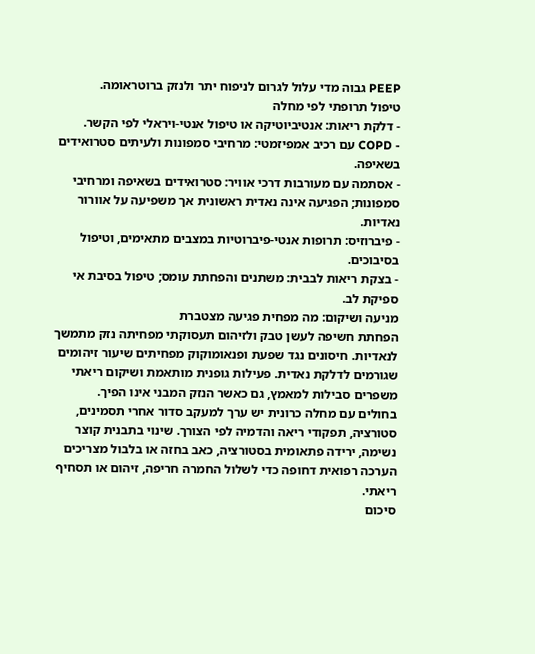PEEP גבוה מדי עלול לגרום לניפוח יתר ולנזק ברוטראומה.
טיפול תרופתי לפי מחלה
- דלקת ריאות: אנטיביוטיקה או טיפול אנטי-ויראלי לפי הקשר.
- COPD עם רכיב אמפיזמטי: מרחיבי סמפונות ולעיתים סטרואידים בשאיפה.
- אסתמה עם מעורבות דרכי אוויר: סטרואידים בשאיפה ומרחיבי סמפונות; הפגיעה אינה נאדית ראשונית אך משפיעה על אוורור נאדיות.
- פיברוזיס: תרופות אנטי-פיברוטיות במצבים מתאימים, וטיפול בסיבוכים.
- בצקת ריאות לבבית: משתנים והפחתת עומס; טיפול בסיבת אי ספיקת לב.
מניעה ושיקום: מה מפחית פגיעה מצטברת
הפחתת חשיפה לעשן טבק ולזיהום תעסוקתי מפחיתה נזק מתמשך לנאדיות. חיסונים נגד שפעת ופנאומוקוק מפחיתים שיעור זיהומים שגורמים לדלקת נאדית. פעילות גופנית מותאמת ושיקום ריאתי משפרים סבילות למאמץ, גם כאשר הנזק המבני אינו הפיך.
בחולים עם מחלה כרונית יש ערך למעקב סדור אחרי תסמינים, סטורציה, תפקודי ריאה והדמיה לפי הצורך. שינוי בתבנית קוצר נשימה, ירידה פתאומית בסטורציה, כאב בחזה או בלבול מצריכים הערכה רפואית דחופה כדי לשלול החמרה חריפה, זיהום או תסחיף ריאתי.
סיכום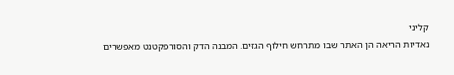קליני
נאדיות הריאה הן האתר שבו מתרחש חילוף הגזים. המבנה הדק והסורפקטנט מאפשרים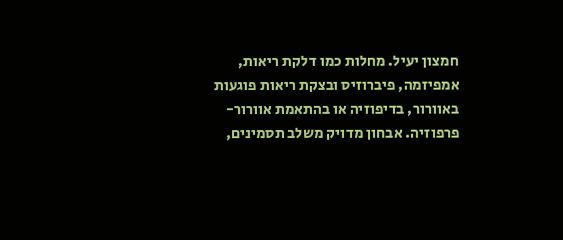חמצון יעיל. מחלות כמו דלקת ריאות, אמפיזמה, פיברוזיס ובצקת ריאות פוגעות באוורור, בדיפוזיה או בהתאמת אוורור-פרפוזיה. אבחון מדויק משלב תסמינים,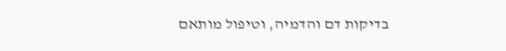בדיקות דם והדמיה, וטיפול מותאם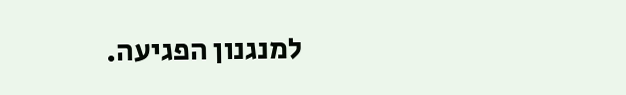למנגנון הפגיעה.